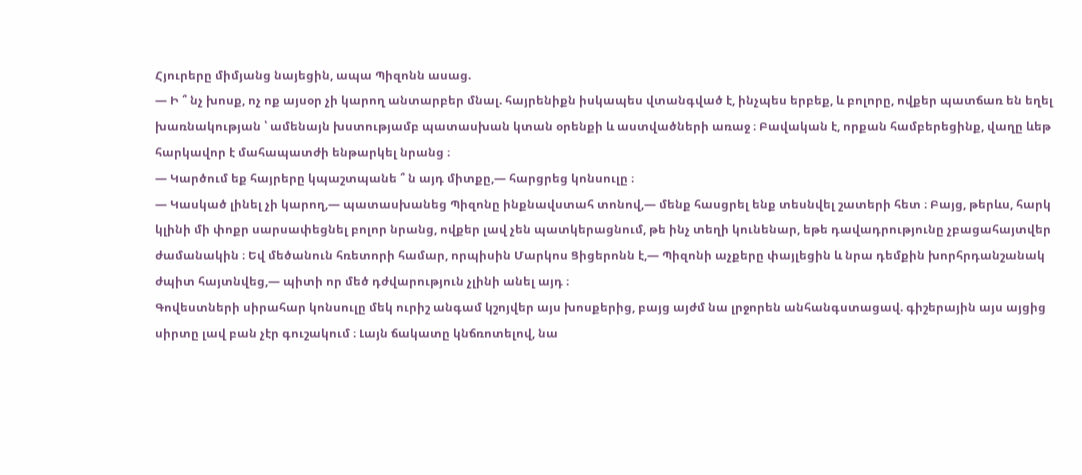Հյուրերը միմյանց նայեցին, ապա Պիզոնն ասաց.
— Ի ՞ նչ խոսք, ոչ ոք այսօր չի կարող անտարբեր մնալ. հայրենիքն իսկապես վտանգված է, ինչպես երբեք, և բոլորը, ովքեր պատճառ են եղել խառնակության ՝ ամենայն խստությամբ պատասխան կտան օրենքի և աստվածների առաջ ։ Բավական է, որքան համբերեցինք, վաղը ևեթ հարկավոր է մահապատժի ենթարկել նրանց ։
— Կարծում եք հայրերը կպաշտպանե ՞ ն այդ միտքը,— հարցրեց կոնսուլը ։
— Կասկած լինել չի կարող,— պատասխանեց Պիզոնը ինքնավստահ տոնով,— մենք հասցրել ենք տեսնվել շատերի հետ ։ Բայց, թերևս, հարկ կլինի մի փոքր սարսափեցնել բոլոր նրանց, ովքեր լավ չեն պատկերացնում, թե ինչ տեղի կունենար, եթե դավադրությունը չբացահայտվեր ժամանակին ։ Եվ մեծանուն հռետորի համար, որպիսին Մարկոս Ցիցերոնն է,— Պիզոնի աչքերը փայլեցին և նրա դեմքին խորհրդանշանակ ժպիտ հայտնվեց,— պիտի որ մեծ դժվարություն չլինի անել այդ ։
Գովեստների սիրահար կոնսուլը մեկ ուրիշ անգամ կշոյվեր այս խոսքերից, բայց այժմ նա լրջորեն անհանգստացավ. գիշերային այս այցից սիրտը լավ բան չէր գուշակում ։ Լայն ճակատը կնճռոտելով, նա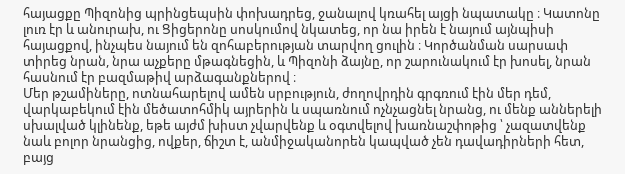հայացքը Պիզոնից պրինցեպսին փոխադրեց, ջանալով կռահել այցի նպատակը ։ Կատոնը լուռ էր և անուրախ, ու Ցիցերոնը սոսկումով նկատեց, որ նա իրեն է նայում այնպիսի հայացքով, ինչպես նայում են զոհաբերության տարվող ցուլին ։ Կործանման սարսափ տիրեց նրան, նրա աչքերը մթագնեցին, և Պիզոնի ձայնը, որ շարունակում էր խոսել, նրան հասնում էր բազմաթիվ արձագանքներով ։
Մեր թշամիները, ոտնահարելով ամեն սրբություն, ժողովրդին գրգռում էին մեր դեմ, վարկաբեկում էին մեծատոհմիկ այրերին և սպառնում ոչնչացնել նրանց, ու մենք աններելի սխալված կլինենք, եթե այժմ խիստ չվարվենք և օգտվելով խառնաշփոթից ՝ չազատվենք նաև բոլոր նրանցից, ովքեր, ճիշտ է, անմիջականորեն կապված չեն դավադիրների հետ, բայց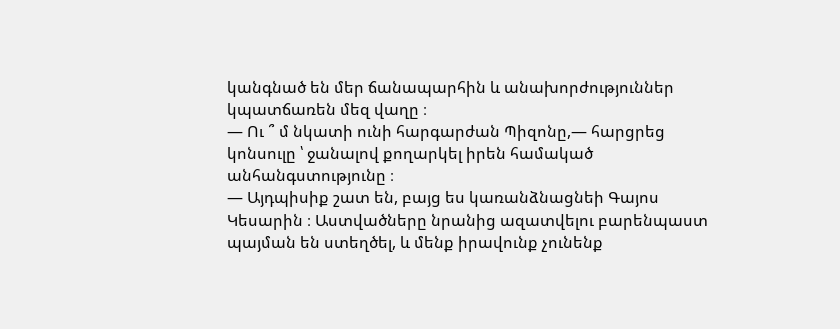կանգնած են մեր ճանապարհին և անախորժություններ կպատճառեն մեզ վաղը ։
— Ու ՞ մ նկատի ունի հարգարժան Պիզոնը,— հարցրեց կոնսուլը ՝ ջանալով քողարկել իրեն համակած անհանգստությունը ։
— Այդպիսիք շատ են, բայց ես կառանձնացնեի Գայոս Կեսարին ։ Աստվածները նրանից ազատվելու բարենպաստ պայման են ստեղծել, և մենք իրավունք չունենք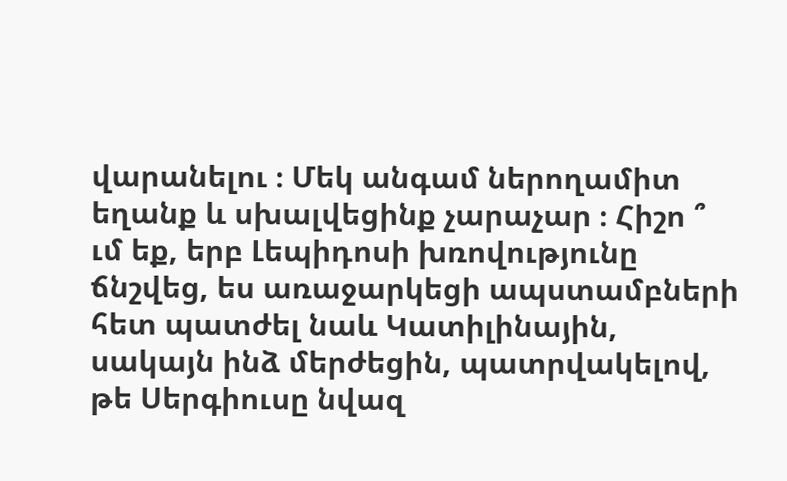վարանելու ։ Մեկ անգամ ներողամիտ եղանք և սխալվեցինք չարաչար ։ Հիշո ՞ ւմ եք, երբ Լեպիդոսի խռովությունը ճնշվեց, ես առաջարկեցի ապստամբների հետ պատժել նաև Կատիլինային, սակայն ինձ մերժեցին, պատրվակելով, թե Սերգիուսը նվազ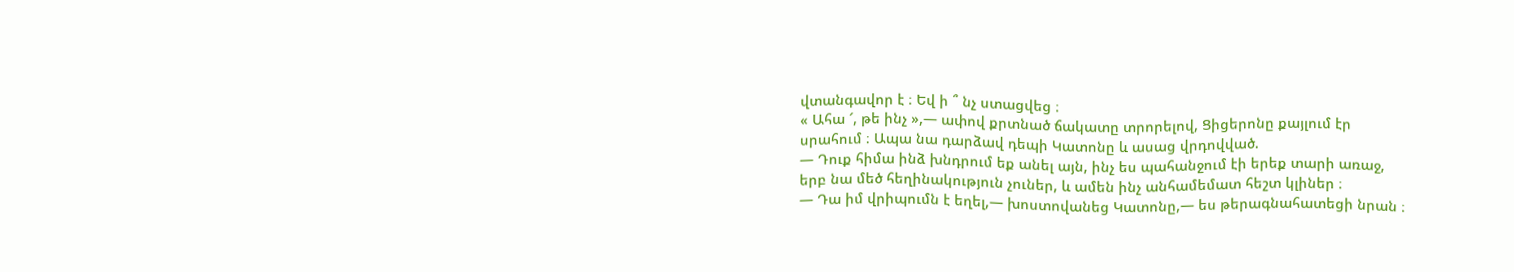վտանգավոր է ։ Եվ ի ՞ նչ ստացվեց ։
« Ահա ՜, թե ինչ »,— ափով քրտնած ճակատը տրորելով, Ցիցերոնը քայլում էր սրահում ։ Ապա նա դարձավ դեպի Կատոնը և ասաց վրդովված.
— Դուք հիմա ինձ խնդրում եք անել այն, ինչ ես պահանջում էի երեք տարի առաջ, երբ նա մեծ հեղինակություն չուներ, և ամեն ինչ անհամեմատ հեշտ կլիներ ։
— Դա իմ վրիպումն է եղել,— խոստովանեց Կատոնը,— ես թերագնահատեցի նրան ։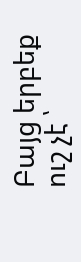Բայց երբեք ուշ չէ ՝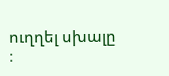ուղղել սխալը ։